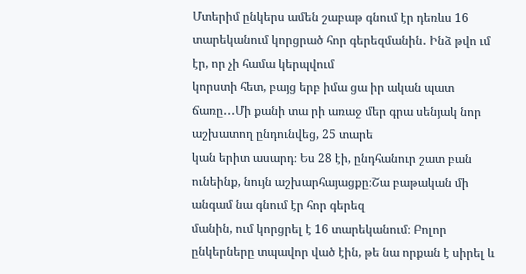Մտերիմ ընկերս ամեն շաբաթ գնում էր դեռևս 16 տարեկանում կորցրած հոր գերեզմանին․ Ինձ թվո ւմ էր, որ չի համա կերպվում
կորստի հետ, բայց երբ իմա ցա իր ական պատ ճառը․․․Մի քանի տա րի առաջ մեր գրա սենյակ նոր աշխատող ընդունվեց, 25 տարե
կան երիտ ասարդ։ Ես 28 էի, ընդհանուր շատ բան ունեինք, նույն աշխարհայացքը։Շա բաթական մի անգամ նա գնում էր հոր գերեզ
մանին, ում կորցրել է 16 տարեկանում։ Բոլոր ընկերները տպավոր ված էին, թե նա որքան է սիրել և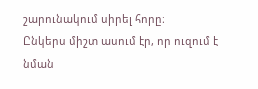շարունակում սիրել հորը։
Ընկերս միշտ ասում էր, որ ուզում է նման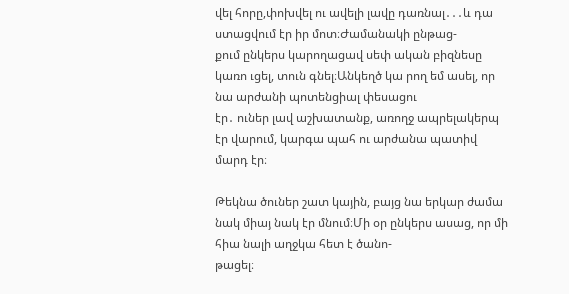վել հորը,փոխվել ու ավելի լավը դառնալ․․․և դա ստացվում էր իր մոտ։Ժամանակի ընթաց-
քում ընկերս կարողացավ սեփ ական բիզնեսը կառո ւցել, տուն գնել։Անկեղծ կա րող եմ ասել, որ նա արժանի պոտենցիալ փեսացու
էր․ ուներ լավ աշխատանք, առողջ ապրելակերպ էր վարում, կարգա պահ ու արժանա պատիվ մարդ էր։

Թեկնա ծուներ շատ կային, բայց նա երկար ժամա նակ միայ նակ էր մնում։Մի օր ընկերս ասաց, որ մի հիա նալի աղջկա հետ է ծանո-
թացել։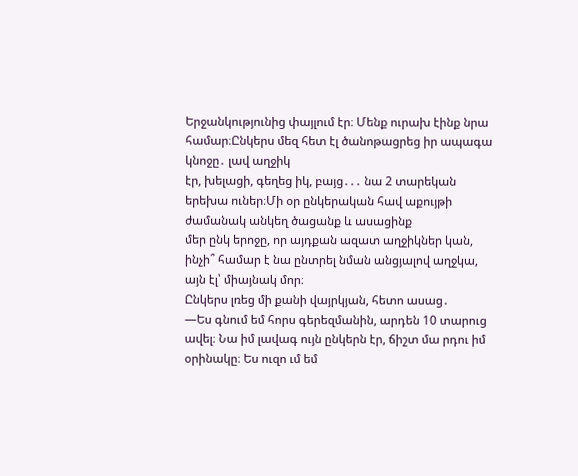Երջանկությունից փայլում էր։ Մենք ուրախ էինք նրա համար։Ընկերս մեզ հետ էլ ծանոթացրեց իր ապագա կնոջը․ լավ աղջիկ
էր, խելացի, գեղեց իկ, բայց․․․ նա 2 տարեկան երեխա ուներ։Մի օր ընկերական հավ աքույթի ժամանակ անկեղ ծացանք և ասացինք
մեր ընկ երոջը, որ այդքան ազատ աղջիկներ կան, ինչի՞ համար է նա ընտրել նման անցյալով աղջկա, այն էլ՝ միայնակ մոր։
Ընկերս լռեց մի քանի վայրկյան, հետո ասաց․
—Ես գնում եմ հորս գերեզմանին, արդեն 10 տարուց ավել։ Նա իմ լավագ ույն ընկերն էր, ճիշտ մա րդու իմ օրինակը։ Ես ուզո ւմ եմ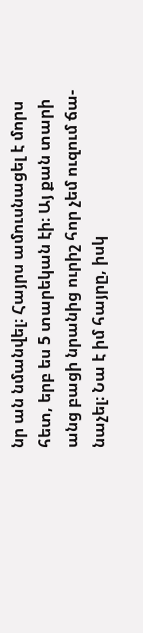նր ան նմանվել։ Հայրս ամուսնացել է մորս հետ, երբ ես 5 տարեկան էի։ Այ քան տարի անց բացի նրանից ուրիշ հոր չեմ ուզում ճա-
նաչել։ Նա է իմ հայրը, իսկ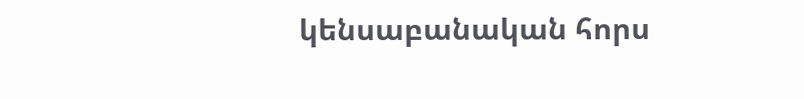կենսաբանական հորս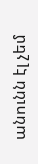անունն էլ չեմ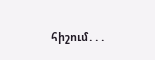հիշում․․․